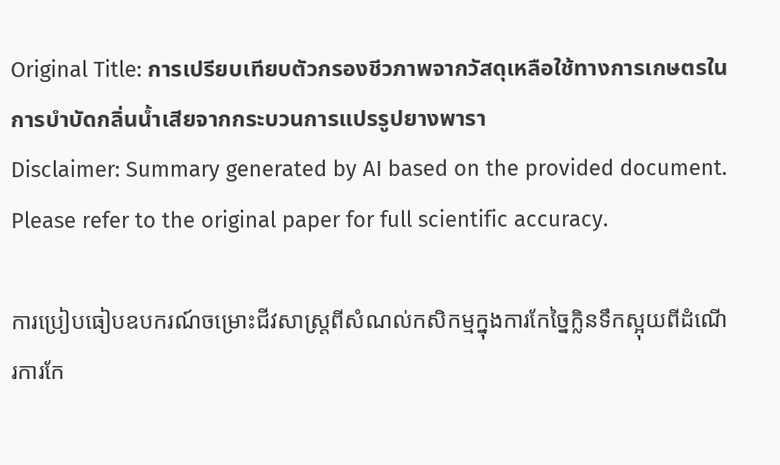Original Title: การเปรียบเทียบตัวกรองชีวภาพจากวัสดุเหลือใช้ทางการเกษตรในการบำบัดกลิ่นน้ำเสียจากกระบวนการแปรรูปยางพารา
Disclaimer: Summary generated by AI based on the provided document. Please refer to the original paper for full scientific accuracy.

ការប្រៀបធៀបឧបករណ៍ចម្រោះជីវសាស្ត្រពីសំណល់កសិកម្មក្នុងការកែច្នៃក្លិនទឹកស្អុយពីដំណើរការកែ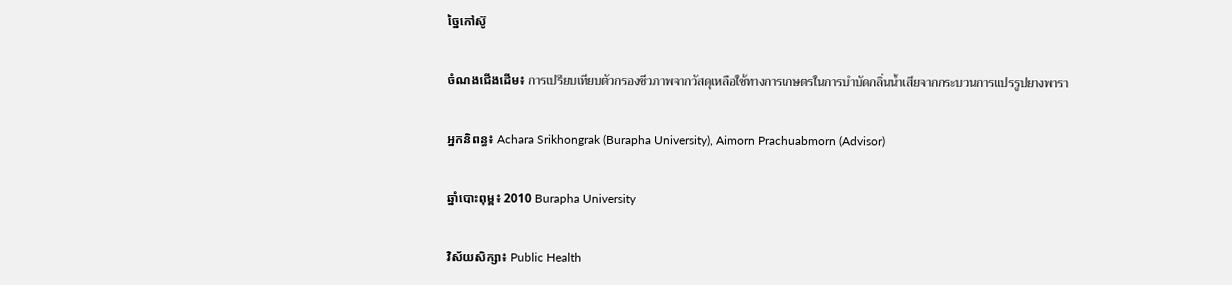ច្នៃកៅស៊ូ

ចំណងជើងដើម៖ การเปรียบเทียบตัวกรองชีวภาพจากวัสดุเหลือใช้ทางการเกษตรในการบำบัดกลิ่นน้ำเสียจากกระบวนการแปรรูปยางพารา

អ្នកនិពន្ធ៖ Achara Srikhongrak (Burapha University), Aimorn Prachuabmorn (Advisor)

ឆ្នាំបោះពុម្ព៖ 2010 Burapha University

វិស័យសិក្សា៖ Public Health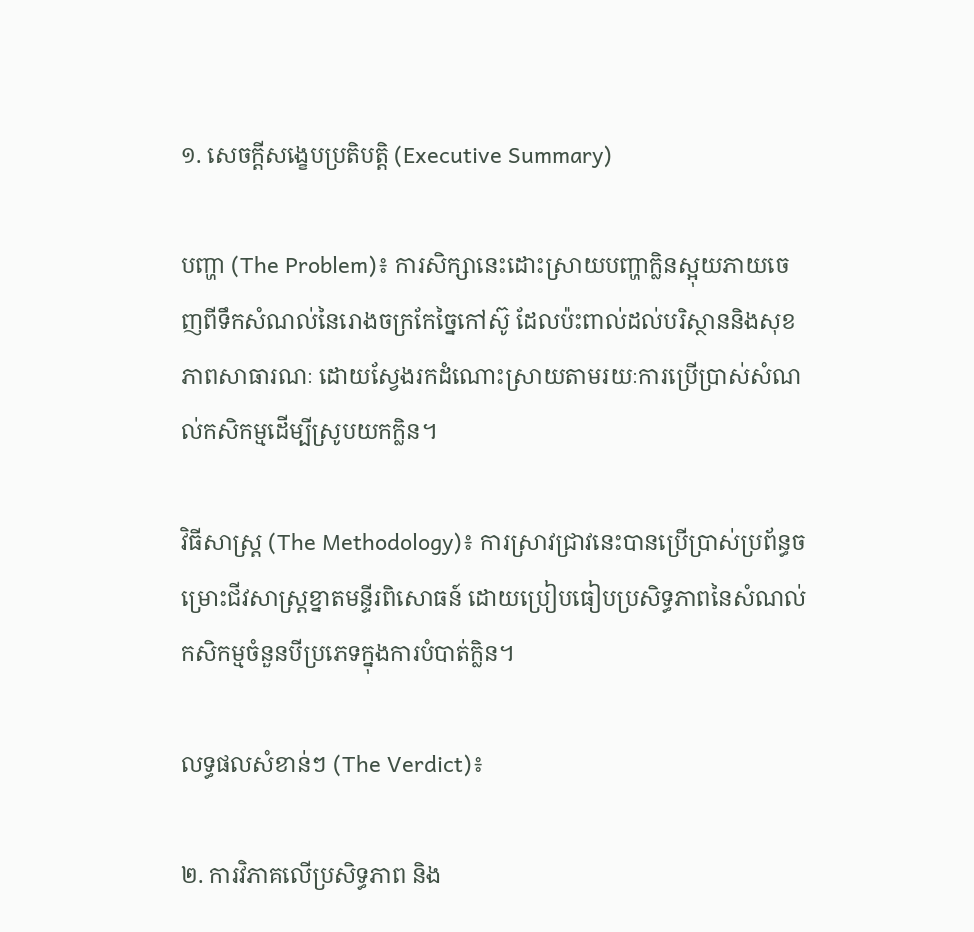១. សេចក្តីសង្ខេបប្រតិបត្តិ (Executive Summary)

បញ្ហា (The Problem)៖ ការសិក្សានេះដោះស្រាយបញ្ហាក្លិនស្អុយភាយចេញពីទឹកសំណល់នៃរោងចក្រកែច្នៃកៅស៊ូ ដែលប៉ះពាល់ដល់បរិស្ថាននិងសុខភាពសាធារណៈ ដោយស្វែងរកដំណោះស្រាយតាមរយៈការប្រើប្រាស់សំណល់កសិកម្មដើម្បីស្រូបយកក្លិន។

វិធីសាស្ត្រ (The Methodology)៖ ការស្រាវជ្រាវនេះបានប្រើប្រាស់ប្រព័ន្ធចម្រោះជីវសាស្ត្រខ្នាតមន្ទីរពិសោធន៍ ដោយប្រៀបធៀបប្រសិទ្ធភាពនៃសំណល់កសិកម្មចំនួនបីប្រភេទក្នុងការបំបាត់ក្លិន។

លទ្ធផលសំខាន់ៗ (The Verdict)៖

២. ការវិភាគលើប្រសិទ្ធភាព និង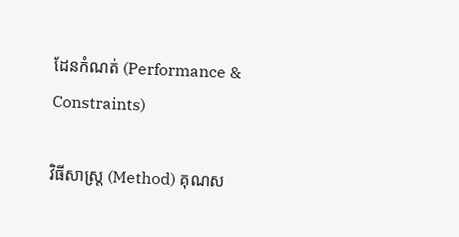ដែនកំណត់ (Performance & Constraints)

វិធីសាស្ត្រ (Method) គុណស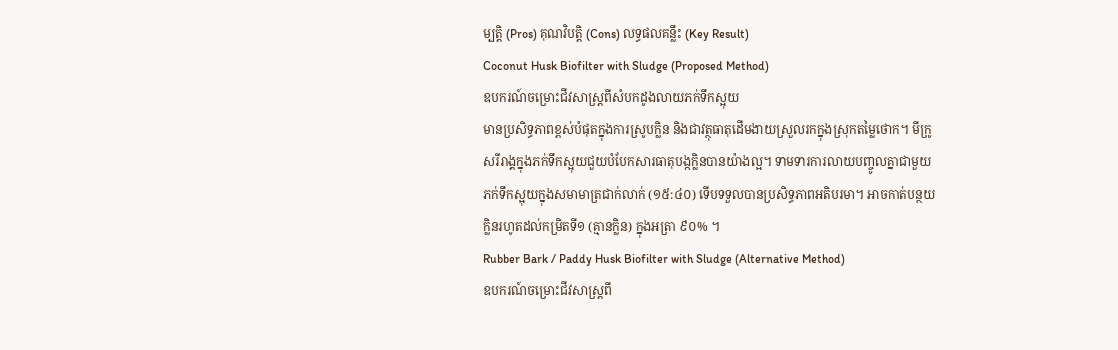ម្បត្តិ (Pros) គុណវិបត្តិ (Cons) លទ្ធផលគន្លឹះ (Key Result)
Coconut Husk Biofilter with Sludge (Proposed Method)
ឧបករណ៍ចម្រោះជីវសាស្ត្រពីសំបកដូងលាយភក់ទឹកស្អុយ
មានប្រសិទ្ធភាពខ្ពស់បំផុតក្នុងការស្រូបក្លិន និងជាវត្ថុធាតុដើមងាយស្រួលរកក្នុងស្រុកតម្លៃថោក។ មីក្រូសរីរាង្គក្នុងភក់ទឹកស្អុយជួយបំបែកសារធាតុបង្កក្លិនបានយ៉ាងល្អ។ ទាមទារការលាយបញ្ចូលគ្នាជាមួយភក់ទឹកស្អុយក្នុងសមាមាត្រជាក់លាក់ (១៥:៤០) ទើបទទួលបានប្រសិទ្ធភាពអតិបរមា។ អាចកាត់បន្ថយក្លិនរហូតដល់កម្រិតទី១ (គ្មានក្លិន) ក្នុងអត្រា ៩០% ។
Rubber Bark / Paddy Husk Biofilter with Sludge (Alternative Method)
ឧបករណ៍ចម្រោះជីវសាស្ត្រពី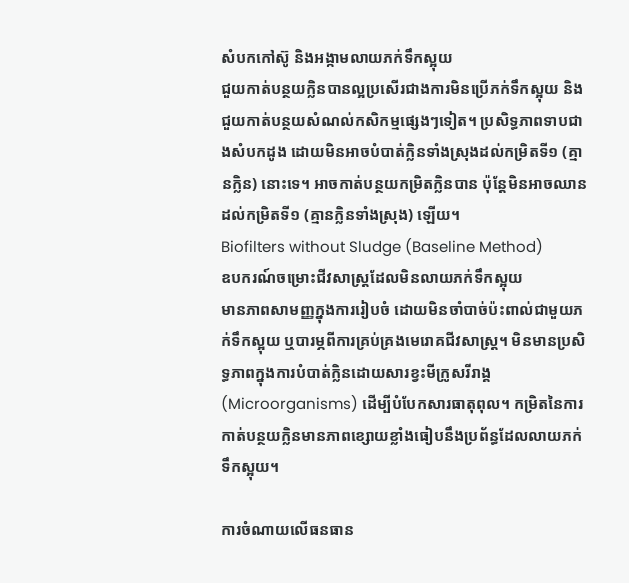សំបកកៅស៊ូ និងអង្កាមលាយភក់ទឹកស្អុយ
ជួយកាត់បន្ថយក្លិនបានល្អប្រសើរជាងការមិនប្រើភក់ទឹកស្អុយ និងជួយកាត់បន្ថយសំណល់កសិកម្មផ្សេងៗទៀត។ ប្រសិទ្ធភាពទាបជាងសំបកដូង ដោយមិនអាចបំបាត់ក្លិនទាំងស្រុងដល់កម្រិតទី១ (គ្មានក្លិន) នោះទេ។ អាចកាត់បន្ថយកម្រិតក្លិនបាន ប៉ុន្តែមិនអាចឈានដល់កម្រិតទី១ (គ្មានក្លិនទាំងស្រុង) ឡើយ។
Biofilters without Sludge (Baseline Method)
ឧបករណ៍ចម្រោះជីវសាស្ត្រដែលមិនលាយភក់ទឹកស្អុយ
មានភាពសាមញ្ញក្នុងការរៀបចំ ដោយមិនចាំបាច់ប៉ះពាល់ជាមួយភក់ទឹកស្អុយ ឬបារម្ភពីការគ្រប់គ្រងមេរោគជីវសាស្ត្រ។ មិនមានប្រសិទ្ធភាពក្នុងការបំបាត់ក្លិនដោយសារខ្វះមីក្រូសរីរាង្គ (Microorganisms) ដើម្បីបំបែកសារធាតុពុល។ កម្រិតនៃការកាត់បន្ថយក្លិនមានភាពខ្សោយខ្លាំងធៀបនឹងប្រព័ន្ធដែលលាយភក់ទឹកស្អុយ។

ការចំណាយលើធនធាន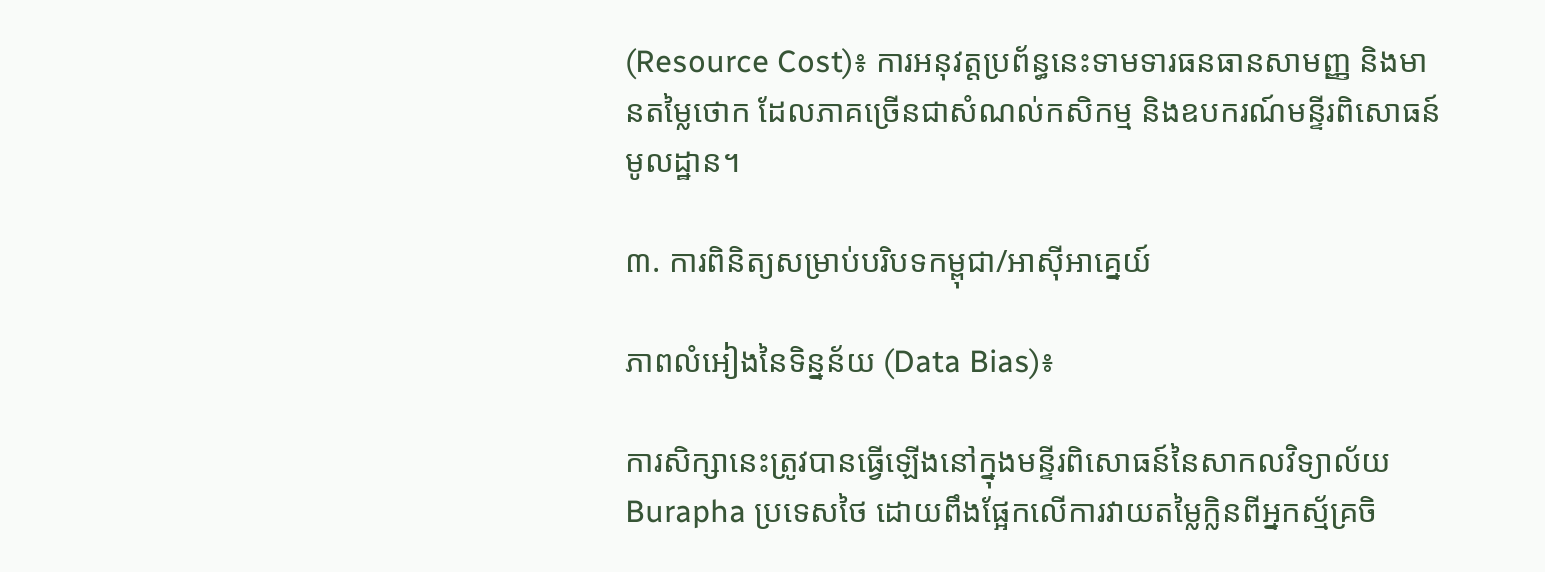(Resource Cost)៖ ការអនុវត្តប្រព័ន្ធនេះទាមទារធនធានសាមញ្ញ និងមានតម្លៃថោក ដែលភាគច្រើនជាសំណល់កសិកម្ម និងឧបករណ៍មន្ទីរពិសោធន៍មូលដ្ឋាន។

៣. ការពិនិត្យសម្រាប់បរិបទកម្ពុជា/អាស៊ីអាគ្នេយ៍

ភាពលំអៀងនៃទិន្នន័យ (Data Bias)៖

ការសិក្សានេះត្រូវបានធ្វើឡើងនៅក្នុងមន្ទីរពិសោធន៍នៃសាកលវិទ្យាល័យ Burapha ប្រទេសថៃ ដោយពឹងផ្អែកលើការវាយតម្លៃក្លិនពីអ្នកស្ម័គ្រចិ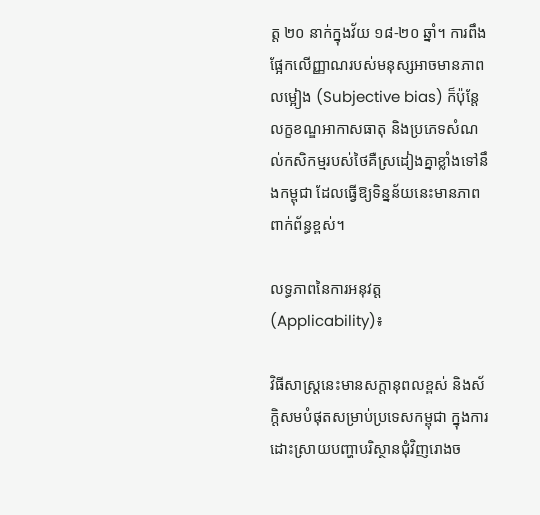ត្ត ២០ នាក់ក្នុងវ័យ ១៨-២០ ឆ្នាំ។ ការពឹងផ្អែកលើញ្ញាណរបស់មនុស្សអាចមានភាពលម្អៀង (Subjective bias) ក៏ប៉ុន្តែលក្ខខណ្ឌអាកាសធាតុ និងប្រភេទសំណល់កសិកម្មរបស់ថៃគឺស្រដៀងគ្នាខ្លាំងទៅនឹងកម្ពុជា ដែលធ្វើឱ្យទិន្នន័យនេះមានភាពពាក់ព័ន្ធខ្ពស់។

លទ្ធភាពនៃការអនុវត្ត (Applicability)៖

វិធីសាស្ត្រនេះមានសក្តានុពលខ្ពស់ និងស័ក្តិសមបំផុតសម្រាប់ប្រទេសកម្ពុជា ក្នុងការដោះស្រាយបញ្ហាបរិស្ថានជុំវិញរោងច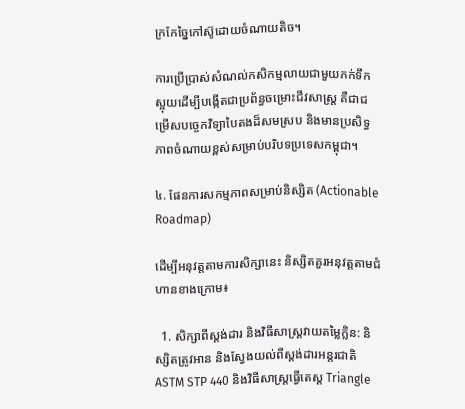ក្រកែច្នៃកៅស៊ូដោយចំណាយតិច។

ការប្រើប្រាស់សំណល់កសិកម្មលាយជាមួយភក់ទឹកស្អុយដើម្បីបង្កើតជាប្រព័ន្ធចម្រោះជីវសាស្ត្រ គឺជាជម្រើសបច្ចេកវិទ្យាបៃតងដ៏សមស្រប និងមានប្រសិទ្ធភាពចំណាយខ្ពស់សម្រាប់បរិបទប្រទេសកម្ពុជា។

៤. ផែនការសកម្មភាពសម្រាប់និស្សិត (Actionable Roadmap)

ដើម្បីអនុវត្តតាមការសិក្សានេះ និស្សិតគួរអនុវត្តតាមជំហានខាងក្រោម៖

  1. សិក្សាពីស្តង់ដារ និងវិធីសាស្ត្រវាយតម្លៃក្លិន: និស្សិតត្រូវអាន និងស្វែងយល់ពីស្តង់ដារអន្តរជាតិ ASTM STP 440 និងវិធីសាស្ត្រធ្វើតេស្ត Triangle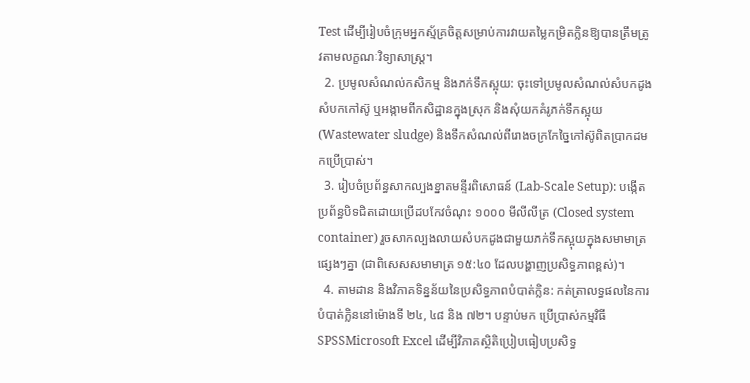Test ដើម្បីរៀបចំក្រុមអ្នកស្ម័គ្រចិត្តសម្រាប់ការវាយតម្លៃកម្រិតក្លិនឱ្យបានត្រឹមត្រូវតាមលក្ខណៈវិទ្យាសាស្ត្រ។
  2. ប្រមូលសំណល់កសិកម្ម និងភក់ទឹកស្អុយ: ចុះទៅប្រមូលសំណល់សំបកដូង សំបកកៅស៊ូ ឬអង្កាមពីកសិដ្ឋានក្នុងស្រុក និងសុំយកគំរូភក់ទឹកស្អុយ (Wastewater sludge) និងទឹកសំណល់ពីរោងចក្រកែច្នៃកៅស៊ូពិតប្រាកដមកប្រើប្រាស់។
  3. រៀបចំប្រព័ន្ធសាកល្បងខ្នាតមន្ទីរពិសោធន៍ (Lab-Scale Setup): បង្កើតប្រព័ន្ធបិទជិតដោយប្រើដបកែវចំណុះ ១០០០ មីលីលីត្រ (Closed system container) រួចសាកល្បងលាយសំបកដូងជាមួយភក់ទឹកស្អុយក្នុងសមាមាត្រផ្សេងៗគ្នា (ជាពិសេសសមាមាត្រ ១៥:៤០ ដែលបង្ហាញប្រសិទ្ធភាពខ្ពស់)។
  4. តាមដាន និងវិភាគទិន្នន័យនៃប្រសិទ្ធភាពបំបាត់ក្លិន: កត់ត្រាលទ្ធផលនៃការបំបាត់ក្លិននៅម៉ោងទី ២៤, ៤៨ និង ៧២។ បន្ទាប់មក ប្រើប្រាស់កម្មវិធី SPSSMicrosoft Excel ដើម្បីវិភាគស្ថិតិប្រៀបធៀបប្រសិទ្ធ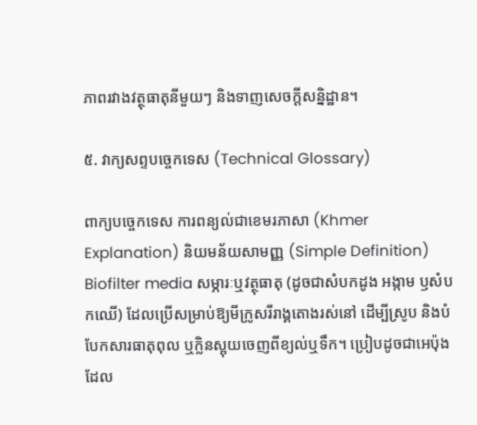ភាពរវាងវត្ថុធាតុនីមួយៗ និងទាញសេចក្តីសន្និដ្ឋាន។

៥. វាក្យសព្ទបច្ចេកទេស (Technical Glossary)

ពាក្យបច្ចេកទេស ការពន្យល់ជាខេមរភាសា (Khmer Explanation) និយមន័យសាមញ្ញ (Simple Definition)
Biofilter media សម្ភារៈឬវត្ថុធាតុ (ដូចជាសំបកដូង អង្កាម ឫសំបកឈើ) ដែលប្រើសម្រាប់ឱ្យមីក្រូសរីរាង្គតោងរស់នៅ ដើម្បីស្រូប និងបំបែកសារធាតុពុល ឬក្លិនស្អុយចេញពីខ្យល់ឬទឹក។ ប្រៀបដូចជាអេប៉ុងដែល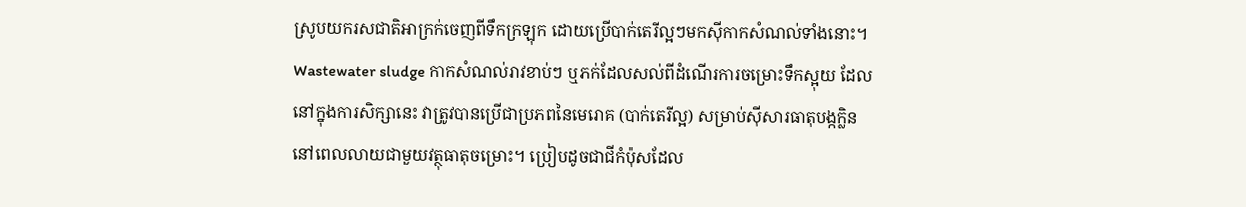ស្រូបយករសជាតិអាក្រក់ចេញពីទឹកក្រឡុក ដោយប្រើបាក់តេរីល្អៗមកស៊ីកាកសំណល់ទាំងនោះ។
Wastewater sludge កាកសំណល់រាវខាប់ៗ ឬភក់ដែលសល់ពីដំណើរការចម្រោះទឹកស្អុយ ដែលនៅក្នុងការសិក្សានេះ វាត្រូវបានប្រើជាប្រភពនៃមេរោគ (បាក់តេរីល្អ) សម្រាប់ស៊ីសារធាតុបង្កក្លិននៅពេលលាយជាមួយវត្ថុធាតុចម្រោះ។ ប្រៀបដូចជាជីកំប៉ុសដែល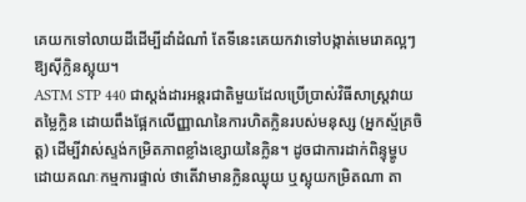គេយកទៅលាយដីដើម្បីដាំដំណាំ តែទីនេះគេយកវាទៅបង្កាត់មេរោគល្អៗឱ្យស៊ីក្លិនស្អុយ។
ASTM STP 440 ជាស្តង់ដារអន្តរជាតិមួយដែលប្រើប្រាស់វិធីសាស្ត្រវាយតម្លៃក្លិន ដោយពឹងផ្អែកលើញ្ញាណនៃការហិតក្លិនរបស់មនុស្ស (អ្នកស្ម័គ្រចិត្ត) ដើម្បីវាស់ស្ទង់កម្រិតភាពខ្លាំងខ្សោយនៃក្លិន។ ដូចជាការដាក់ពិន្ទុម្ហូបដោយគណៈកម្មការផ្ទាល់ ថាតើវាមានក្លិនឈ្ងុយ ឬស្អុយកម្រិតណា តា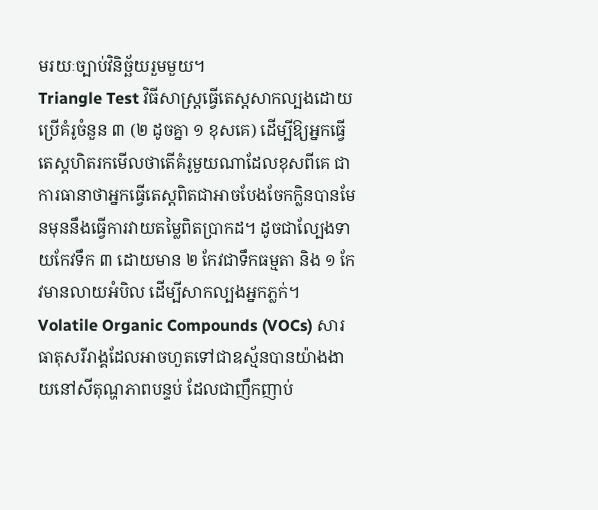មរយៈច្បាប់វិនិច្ឆ័យរួមមួយ។
Triangle Test វិធីសាស្ត្រធ្វើតេស្តសាកល្បងដោយប្រើគំរូចំនួន ៣ (២ ដូចគ្នា ១ ខុសគេ) ដើម្បីឱ្យអ្នកធ្វើតេស្តហិតរកមើលថាតើគំរូមួយណាដែលខុសពីគេ ជាការធានាថាអ្នកធ្វើតេស្តពិតជាអាចបែងចែកក្លិនបានមែនមុននឹងធ្វើការវាយតម្លៃពិតប្រាកដ។ ដូចជាល្បែងទាយកែវទឹក ៣ ដោយមាន ២ កែវជាទឹកធម្មតា និង ១ កែវមានលាយអំបិល ដើម្បីសាកល្បងអ្នកភ្លក់។
Volatile Organic Compounds (VOCs) សារធាតុសរីរាង្គដែលអាចហួតទៅជាឧស្ម័នបានយ៉ាងងាយនៅសីតុណ្ហភាពបន្ទប់ ដែលជាញឹកញាប់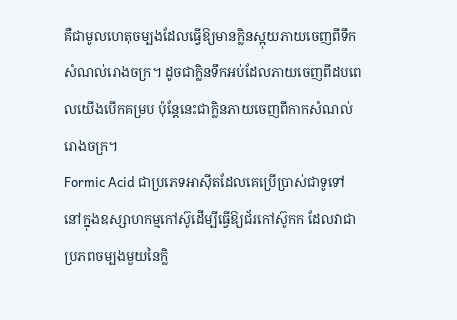គឺជាមូលហេតុចម្បងដែលធ្វើឱ្យមានក្លិនស្អុយភាយចេញពីទឹកសំណល់រោងចក្រ។ ដូចជាក្លិនទឹកអប់ដែលភាយចេញពីដបពេលយើងបើកគម្រប ប៉ុន្តែនេះជាក្លិនភាយចេញពីកាកសំណល់រោងចក្រ។
Formic Acid ជាប្រភេទអាស៊ីតដែលគេប្រើប្រាស់ជាទូទៅនៅក្នុងឧស្សាហកម្មកៅស៊ូដើម្បីធ្វើឱ្យជ័រកៅស៊ូកក ដែលវាជាប្រភពចម្បងមួយនៃក្លិ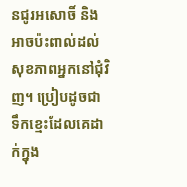នជូរអសោចិ៍ និងអាចប៉ះពាល់ដល់សុខភាពអ្នកនៅជុំវិញ។ ប្រៀបដូចជាទឹកខ្មេះដែលគេដាក់ក្នុង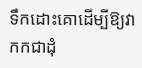ទឹកដោះគោដើម្បីឱ្យវាកកជាដុំ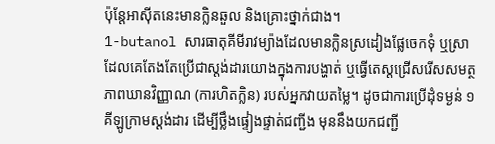ប៉ុន្តែអាស៊ីតនេះមានក្លិនឆួល និងគ្រោះថ្នាក់ជាង។
1-butanol សារធាតុគីមីរាវម្យ៉ាងដែលមានក្លិនស្រដៀងផ្លែចេកទុំ ឬស្រា ដែលគេតែងតែប្រើជាស្តង់ដារយោងក្នុងការបង្ហាត់ ឬធ្វើតេស្តជ្រើសរើសសមត្ថភាពឃានវិញ្ញាណ (ការហិតក្លិន) របស់អ្នកវាយតម្លៃ។ ដូចជាការប្រើដុំទម្ងន់ ១ គីឡូក្រាមស្តង់ដារ ដើម្បីថ្លឹងផ្ទៀងផ្ទាត់ជញ្ជីង មុននឹងយកជញ្ជី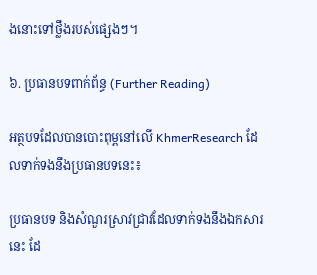ងនោះទៅថ្លឹងរបស់ផ្សេងៗ។

៦. ប្រធានបទពាក់ព័ន្ធ (Further Reading)

អត្ថបទដែលបានបោះពុម្ពនៅលើ KhmerResearch ដែលទាក់ទងនឹងប្រធានបទនេះ៖

ប្រធានបទ និងសំណួរស្រាវជ្រាវដែលទាក់ទងនឹងឯកសារនេះ ដែ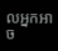លអ្នកអាច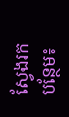ស្វែងរកបន្ថែម៖